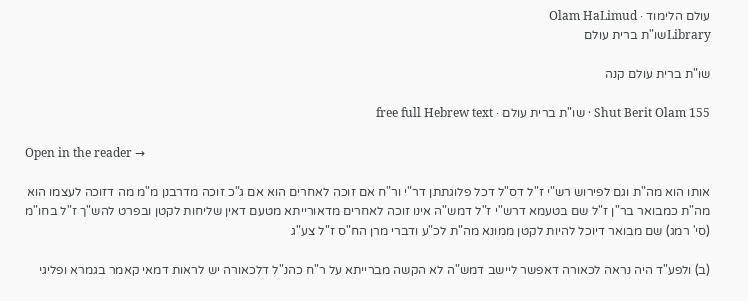עולם הלימוד · Olam HaLimud
Libraryשו"ת ברית עולם

שו"ת ברית עולם קנה

Shut Berit Olam 155 · שו"ת ברית עולם · free full Hebrew text

Open in the reader →

אותו הוא מה"ת וגם לפירוש רש"י ז"ל דס"ל דכל פלוגתתן דר"י ור"ח אם זוכה לאחרים הוא אם ג"כ זוכה מדרבנן מ"מ מה דזוכה לעצמו הוא מה"ת כמבואר בר"ן ז"ל שם בטעמא דרש"י ז"ל דמש"ה אינו זוכה לאחרים מדאורייתא מטעם דאין שליחות לקטן ובפרט להש"ך ז"ל בחו"מ (סי' רמג) שם מבואר דיוכל להיות לקטן ממונא מה"ת לכ"ע ודברי מרן הח"ס ז"ל צע"ג

(ב) ולפע"ד היה נראה לכאורה דאפשר ליישב דמש"ה לא הקשה מברייתא על ר"ח כהנ"ל דלכאורה יש לראות דמאי קאמר בגמרא ופליגי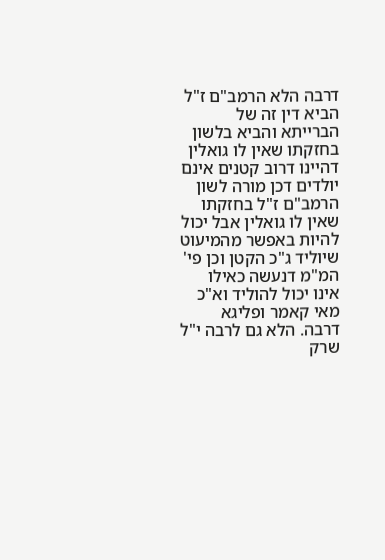דרבה הלא הרמב"ם ז"ל הביא דין זה של הברייתא והביא בלשון בחזקתו שאין לו גואלין דהיינו דרוב קטנים אינם יולדים דכן מורה לשון הרמב"ם ז"ל בחזקתו שאין לו גואלין אבל יכול להיות באפשר מהמיעוט שיוליד ג"כ הקטן וכן פי' המ"מ דנעשה כאילו אינו יכול להוליד וא"כ מאי קאמר ופליגא דרבה. הלא גם לרבה י"ל שרק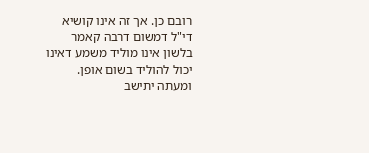רובם כן. אך זה אינו קושיא די"ל דמשום דרבה קאמר בלשון אינו מוליד משמע דאינו יכול להוליד בשום אופן. ומעתה יתישב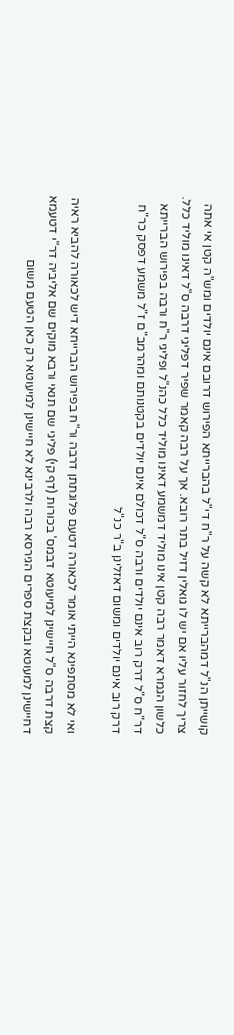קושייתן הנ"ל דמהברייתא לא קשה על ר"ח די"ל בהברייתא הפירוש דרובם אינם יולדים ומש"ה קטן אי אתה צריך לחזור עליו אם יש לו גואלין דזיל בתר רובא. אך על רבה קאמר שפיר דפליגי דרבה ס"ל דאינו מוליד כלל. כלשון הגמרא דאמר רבה קטן אינו מוליד דמשמע דאינו מוליד כלל כהנ"ל ופליגי ר"ח ורבה בפירוש הברייתא דר"ח ס"ל דרק רוב אינם יולדים ורבה ס"ל דכולם אינם יולדים בקטנותם ומהרמב"ם ז"ל משמע דפסק כר"ח דרק רוב אינם יולדים ומשום דאזלינן ב"ר כנ"ל

ואי לא מסתפינא הייתי אומר לכאורה דטעם פלוגתתן דרבה ור"ח בפירוש הברייחא דיש לכאורה להביא ראיה קצת דרבה ס"ל חיישינן למיעוטא דבמס' בכורות (דף קי) פליגי שם תנאי ורבא מוקים שם אליביה דר"י דטעמא דחיישינן למעוטא ובקצת ספרים הגירסא רבה ולרבינא לא חיישינן למיעוטא רק כאן הטעם משום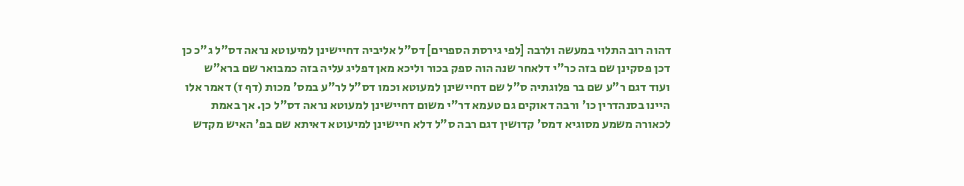דהוה רוב התלוי במעשה ולרבה [לפי גירסת הספרים] דס"ל אליביה דחיישינן למיעוטא נראה דס"ל ג"כ כן דכן פסקינן שם בזה כר"י דלאחר שנה הוה ספק בכור וליכא מאן דפליג עליה בזה כמבואר שם ברא"ש ועוד דגם ר"ע שם בר פלוגתיה ס"ל שם דחיישינן למעוטא וכמו דס"ל לר"ע במס' מכות (דף ז) דאמר אלו היינו בסנהדרין כו' ורבה דאוקים גם טעמא דר"י משום דחיישינן למעוטא נראה דס"ל כן. אך באמת לכאורה משמע מסוגיא דמס' קדושין דגם רבה ס"ל דלא חיישינן למיעוטא דאיתא שם בפ' האיש מקדש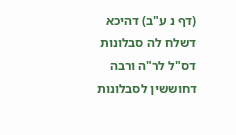(דף נ ע"ב) דהיכא דשלח לה סבלונות דס"ל לר"ה ורבה דחוששין לסבלונות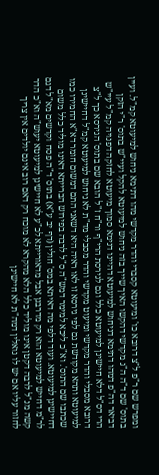ומפרש שם ר"פ ל"צ דרובא כו' ומיעוטא קסברי והדר מקדשי מהו דתימא ניחוש למיעוטא קמ"ל. ועיין בתוס' שם ד"ה ה"ג מקדשי דהקשו האיך שייך בזה ניחוש למיעוטא להקל ועיי"ש בתוס' ר"י הזקן דביאר דה"פ דמהו דתימא דניחוש למיעוטא דהיינו דנימא סמוך מיעוטא לחזקה דפנויה קמ"ל עיי"ש הרי דס"ל דלא חיישינן למיעוטא כלל וגם לגירסת הרי"ף ור"ח ז"ל הובא שם בתוס' הגירסא כך ל"צ דרובא מסבלי והדר מקדשי ומיעוט מקדשי והדר מסבלי מד"ת לא ניחוש למיעוטא קמ"ל דחיישינן למיעוטא ותהא מקודשת גם לפי גירסא זו לאו ראיה היא דשאני התם דמשום חומר דא"א החמירו כמו שכתבו שם התוס'. וא"כ ליכא למימר דמש"ה ס"ל לרבה בפירוש הברייתא דאינו מוליד כלל משום דחיישינן למיעוטא. ועוד דלפי מה דאיתא במס' חולין (דף יב ע"א) בתוס' ד"ה פסח וקדשים מא"ל דגם לר"מ דחייש למיעוטא הוא רק מדרבנן אבל מדאורייתא לכ"ע לא חיישינן למיעוטא יעוש"ה וא"כ הדר קשה מנ"ל לרבה דקטן אינו מוליד כלל הלא מהקרא לא מוכח רק דאם רוב אינם יולדים אין צריך לחזור עליו אם יש לו גואלין דמה"ת לא חיישינן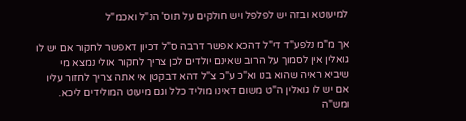למיעוטא ובזה יש לפלפל ויש חולקים על תוס' הנ"ל ואכמ"ל

אך מ"מ נלפע"ד די"ל דהכא אפשר דרבה ס"ל דכיון דאפשר לחקור אם יש לו גואלין אין לסמוך על הרוב שאינם יולדים לכן צריך לחקור אולי נמצא מי שיביא ראיה שהוא בנו וא"כ ע"כ צ"ל דהא דבקטן אי אתה צריך לחזור עליו אם יש לו גואלין ה"ט משום דאינו מוליד כלל וגם מיעוט המולידים ליכא. ומש"ה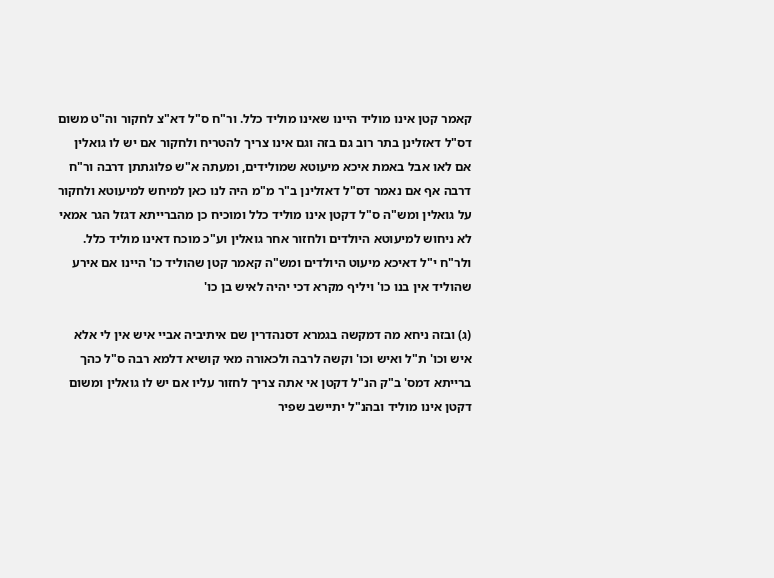קאמר קטן אינו מוליד היינו שאינו מוליד כלל. ור"ח ס"ל דא"צ לחקור וה"ט משום דס"ל דאזלינן בתר רוב גם בזה וגם אינו צריך להטריח ולחקור אם יש לו גואלין אם לאו אבל באמת איכא מיעוטא שמולידים, ומעתה א"ש פלוגתתן דרבה ור"ח דרבה אף אם נאמר דס"ל דאזלינן ב"ר מ"מ היה לנו כאן למיחש למיעוטא ולחקור על גואלין ומש"ה ס"ל דקטן אינו מוליד כלל ומוכיח כן מהברייתא דגזל הגר אמאי לא ניחוש למיעוטא היולדים ולחזור אחר גואלין וע"כ מוכח דאינו מוליד כלל. ולר"ח י"ל דאיכא מיעוט היולדים ומש"ה קאמר קטן שהוליד כו' היינו אם אירע שהוליד אין בנו כו' ויליף מקרא דכי יהיה לאיש בן כו'

(ג) ובזה ניחא מה דמקשה בגמרא דסנהדרין שם איתיביה אביי איש אין לי אלא איש וכו' ת"ל ואיש וכו' וקשה לרבה ולכאורה מאי קושיא דלמא רבה ס"ל כהך ברייתא דמס' ב"ק הנ"ל דקטן אי אתה צריך לחזור עליו אם יש לו גואלין ומשום דקטן אינו מוליד ובהנ"ל יתיישב שפיר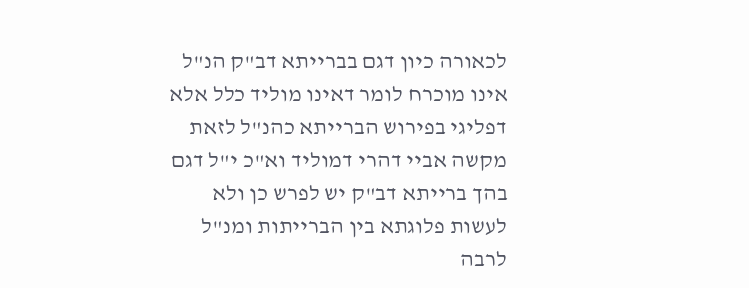לכאורה כיון דגם בברייתא דב"ק הנ"ל אינו מוכרח לומר דאינו מוליד כלל אלא דפליגי בפירוש הברייתא כהנ"ל לזאת מקשה אביי דהרי דמוליד וא"כ י"ל דגם בהך ברייתא דב"ק יש לפרש כן ולא לעשות פלוגתא בין הברייתות ומנ"ל לרבה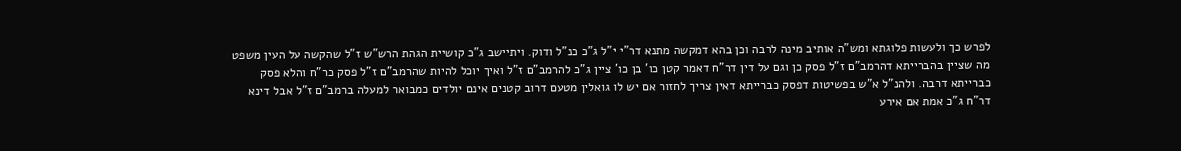לפרש כך ולעשות פלוגתא ומש"ה אותיב מינה לרבה וכן בהא דמקשה מתנא דר"י י"ל ג"כ כנ"ל ודוק. ויתיישב ג"כ קושיית הגהת הרש"ש ז"ל שהקשה על העין משפט מה שציין בהברייתא דהרמב"ם ז"ל פסק כן וגם על דין דר"ח דאמר קטן כו' בן כו' ציין ג"כ להרמב"ם ז"ל ואיך יוכל להיות שהרמב"ם ז"ל פסק כר"ח והלא פסק כברייתא דרבה. ולהנ"ל א"ש בפשיטות דפסק כברייתא דאין צריך לחזור אם יש לו גואלין מטעם דרוב קטנים אינם יולדים כמבואר למעלה ברמב"ם ז"ל אבל דינא דר"ח ג"כ אמת אם אירע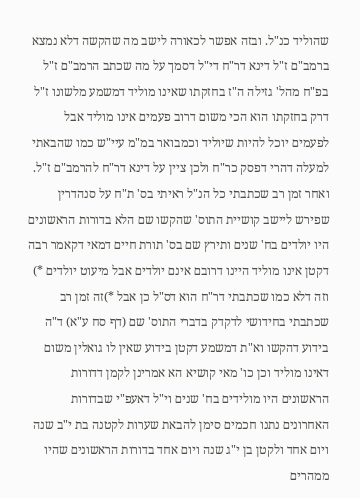שהוליד כנ"ל. ובזה אפשר לכאורה לישב מה שהקשה דלא נמצא ברמב"ם ז"ל דינא דר"ח די"ל דסמך על מה שכתב הרמב"ם ז"ל בפ"ח מהל' גזילה ה"ז בחזקתו שאינו מוליד דמשמע מלשונו ז"ל דרק בחזקתו הוא הכי משום דרוב פעמים אינו מוליד אבל לפעמים יוכל להיות שיוליד וכמבואר במ"מ עיי"ש כמו שהבאתי למעלה דהרי דפסק כר"ח ולכן ציין על דינא דר"ח להרמב"ם ז"ל. ואחר זמן רב שכתבתי כל הנ"ל ראיתי בס' ת"ח על סנהדרין שפירש ליישב קושיית התוס' שהקשו שם הלא בדורות הראשונים היו יולדים בח' שנים ותירץ שם בס' תורת חיים דמאי דקאמר רבה דקטן אינו מוליד היינו דרובם אינם יולדים אבל מיעוט יולדים *) וזה דלא כמו שכתבתי דר"ח הוא דס"ל כן אבל *)זה זמן רב שכתבתי בחידושי לדקדק בדברי התוס' שם (דף סח ע"א) ד"ה בידוע דהקשו וא"ת דמשמע דקטן בידוע שאין לו גואלין משום דאינו מוליד וכן כו' מאי קושיא הא אמרינן לקמן דדורות הראשונים היו מולידים בח' שנים וי"ל דאעפ"י שבדורות האחרונים נתנו חכמים סימן להבאת שערות לקטנה בת י"ב שנה ויום אחד ולקטן בן י"ג שנה ויום אחד בדורות הראשונים שהיו ממהרים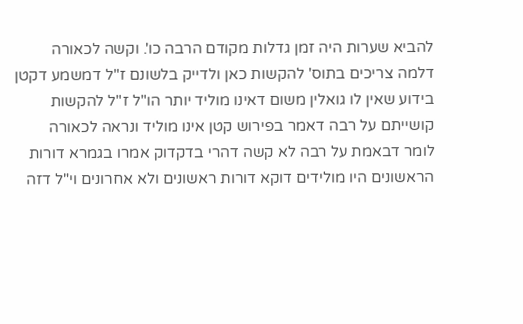להביא שערות היה זמן גדלות מקודם הרבה כו'. וקשה לכאורה דלמה צריכים בתוס' להקשות כאן ולדייק בלשונם ז"ל דמשמע דקטן בידוע שאין לו גואלין משום דאינו מוליד יותר הו"ל ז"ל להקשות קושייתם על רבה דאמר בפירוש קטן אינו מוליד ונראה לכאורה לומר דבאמת על רבה לא קשה דהרי בדקדוק אמרו בגמרא דורות הראשונים היו מולידים דוקא דורות ראשונים ולא אחרונים וי"ל דזה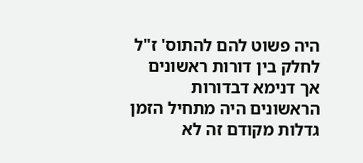היה פשוט להם להתוס' ז"ל לחלק בין דורות ראשונים אך דנימא דבדורות הראשונים היה מתחיל הזמן גדלות מקודם זה לא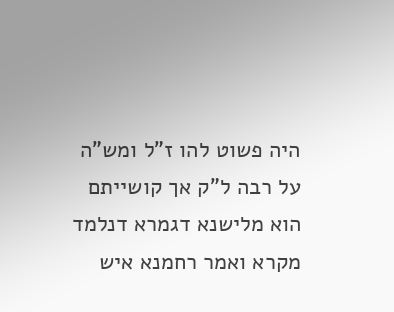היה פשוט להו ז"ל ומש"ה על רבה ל"ק אך קושייתם הוא מלישנא דגמרא דנלמד מקרא ואמר רחמנא איש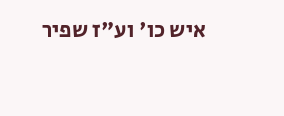איש כו' וע"ז שפיר